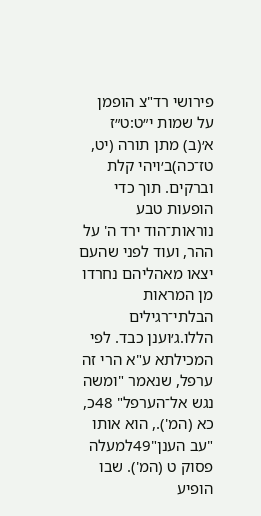פירושי רד"צ הופמן על שמות י״ט:ט״ז
א׳(ב) מתן תורה (יט, טז־כה)ב׳ויהי קלת וברקים. תוך כדי הופעות טבע נוראות־הוד ירד ה' על ההר, ועוד לפני שהעם יצאו מאהליהם נחרדו מן המראות הבלתי־רגילים הללו.ג׳וענן כבד. לפי המכילתא ע"א הרי זה ערפל, שנאמר "ומשה נגש אל־הערפל" 48כ, כא (המ')., הוא אותו "עב הענן"49למעלה פסוק ט (המ'). שבו הופיע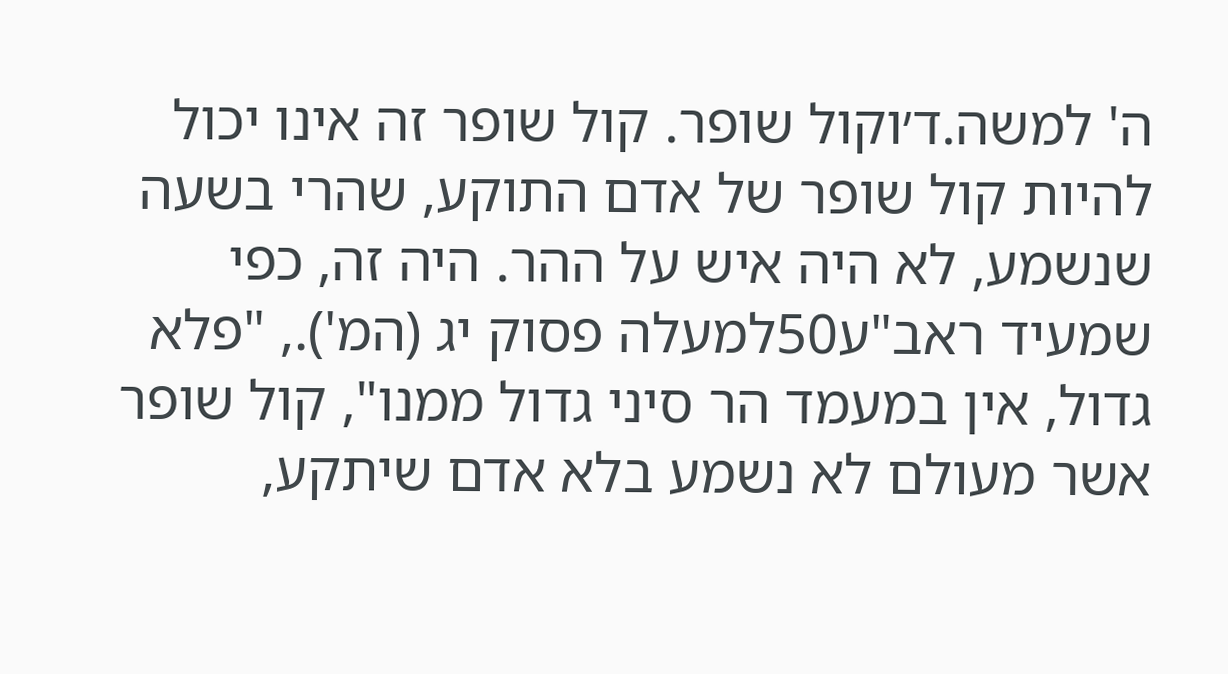ה' למשה.ד׳וקול שופר. קול שופר זה אינו יכול להיות קול שופר של אדם התוקע, שהרי בשעה שנשמע, לא היה איש על ההר. היה זה, כפי שמעיד ראב"ע50למעלה פסוק יג (המ')., "פלא גדול, אין במעמד הר סיני גדול ממנו", קול שופר אשר מעולם לא נשמע בלא אדם שיתקע,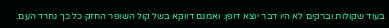בעוד שקולות וברקים לא היו דבר יוצא דופן. ואמנם דווקא בשל קול השופר החזק כל כך נחרד העם.